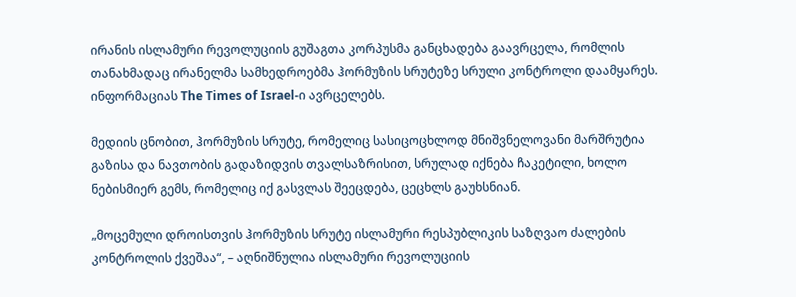ირანის ისლამური რევოლუციის გუშაგთა კორპუსმა განცხადება გაავრცელა, რომლის თანახმადაც ირანელმა სამხედროებმა ჰორმუზის სრუტეზე სრული კონტროლი დაამყარეს. ინფორმაციას The Times of Israel-ი ავრცელებს.

მედიის ცნობით, ჰორმუზის სრუტე, რომელიც სასიცოცხლოდ მნიშვნელოვანი მარშრუტია გაზისა და ნავთობის გადაზიდვის თვალსაზრისით, სრულად იქნება ჩაკეტილი, ხოლო ნებისმიერ გემს, რომელიც იქ გასვლას შეეცდება, ცეცხლს გაუხსნიან.

„მოცემული დროისთვის ჰორმუზის სრუტე ისლამური რესპუბლიკის საზღვაო ძალების კონტროლის ქვეშაა“, – აღნიშნულია ისლამური რევოლუციის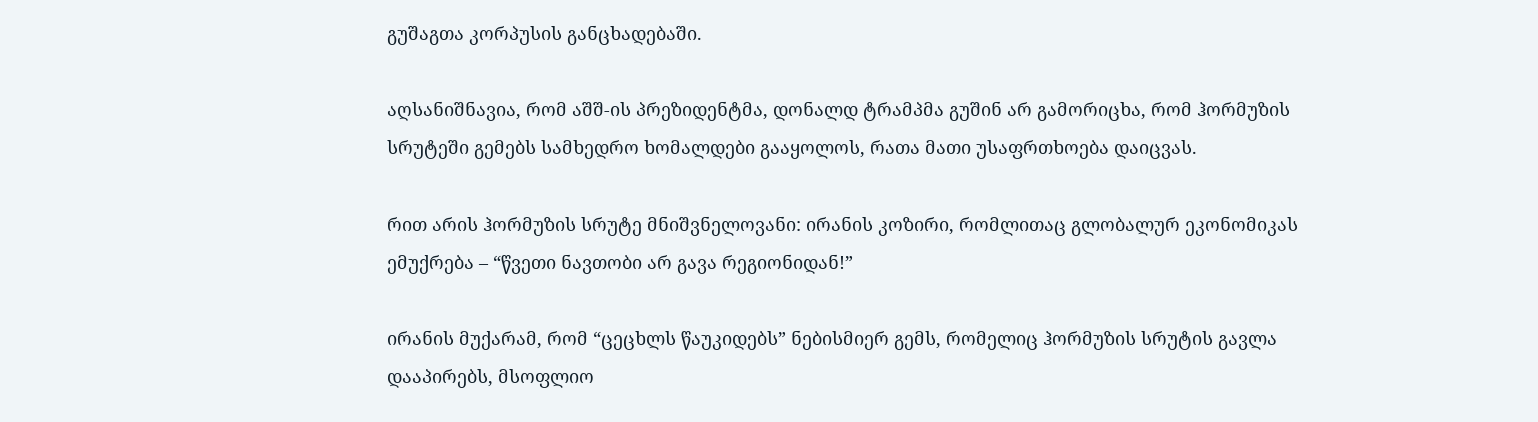გუშაგთა კორპუსის განცხადებაში.

აღსანიშნავია, რომ აშშ-ის პრეზიდენტმა, დონალდ ტრამპმა გუშინ არ გამორიცხა, რომ ჰორმუზის სრუტეში გემებს სამხედრო ხომალდები გააყოლოს, რათა მათი უსაფრთხოება დაიცვას.

რით არის ჰორმუზის სრუტე მნიშვნელოვანი: ირანის კოზირი, რომლითაც გლობალურ ეკონომიკას ემუქრება – “წვეთი ნავთობი არ გავა რეგიონიდან!”

ირანის მუქარამ, რომ “ცეცხლს წაუკიდებს” ნებისმიერ გემს, რომელიც ჰორმუზის სრუტის გავლა დააპირებს, მსოფლიო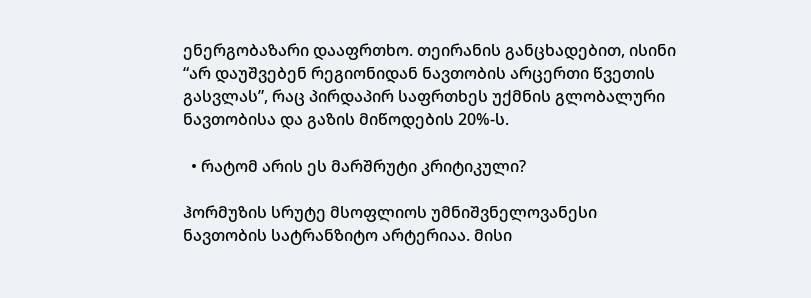ენერგობაზარი დააფრთხო. თეირანის განცხადებით, ისინი “არ დაუშვებენ რეგიონიდან ნავთობის არცერთი წვეთის გასვლას”, რაც პირდაპირ საფრთხეს უქმნის გლობალური ნავთობისა და გაზის მიწოდების 20%-ს.

  • რატომ არის ეს მარშრუტი კრიტიკული?

ჰორმუზის სრუტე მსოფლიოს უმნიშვნელოვანესი ნავთობის სატრანზიტო არტერიაა. მისი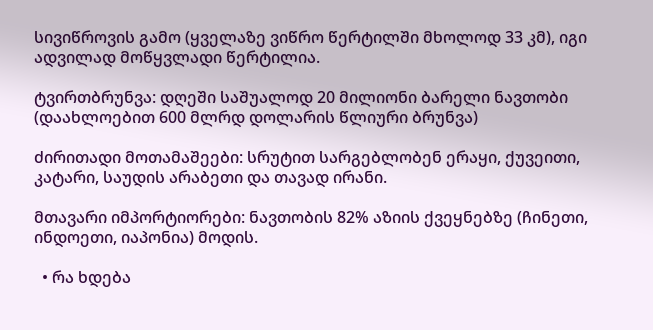სივიწროვის გამო (ყველაზე ვიწრო წერტილში მხოლოდ 33 კმ), იგი ადვილად მოწყვლადი წერტილია.

ტვირთბრუნვა: დღეში საშუალოდ 20 მილიონი ბარელი ნავთობი (დაახლოებით 600 მლრდ დოლარის წლიური ბრუნვა)

ძირითადი მოთამაშეები: სრუტით სარგებლობენ ერაყი, ქუვეითი, კატარი, საუდის არაბეთი და თავად ირანი.

მთავარი იმპორტიორები: ნავთობის 82% აზიის ქვეყნებზე (ჩინეთი, ინდოეთი, იაპონია) მოდის.

  • რა ხდება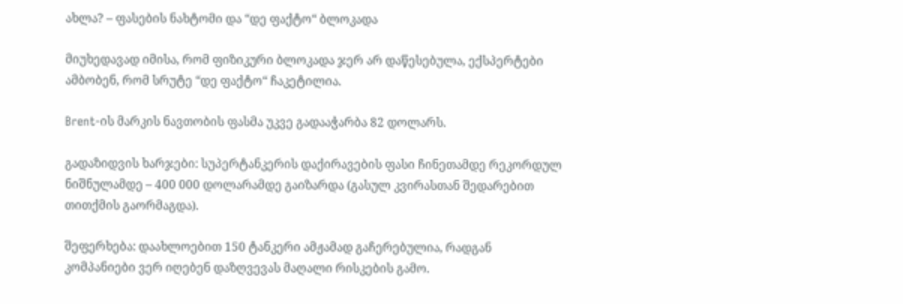ახლა? – ფასების ნახტომი და “დე ფაქტო“ ბლოკადა

მიუხედავად იმისა, რომ ფიზიკური ბლოკადა ჯერ არ დაწესებულა, ექსპერტები ამბობენ, რომ სრუტე “დე ფაქტო“ ჩაკეტილია.

Brent-ის მარკის ნავთობის ფასმა უკვე გადააჭარბა 82 დოლარს.

გადაზიდვის ხარჯები: სუპერტანკერის დაქირავების ფასი ჩინეთამდე რეკორდულ ნიშნულამდე – 400 000 დოლარამდე გაიზარდა (გასულ კვირასთან შედარებით თითქმის გაორმაგდა).

შეფერხება: დაახლოებით 150 ტანკერი ამჟამად გაჩერებულია, რადგან კომპანიები ვერ იღებენ დაზღვევას მაღალი რისკების გამო.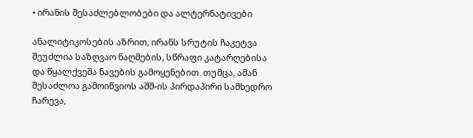• ირანის შესაძლებლობები და ალტერნატივები

ანალიტიკოსების აზრით, ირანს სრუტის ჩაკეტვა შეუძლია საზღვაო ნაღმების, სწრაფი კატარღებისა და წყალქვეშა ნავების გამოყენებით. თუმცა, ამან შესაძლოა გამოიწვიოს აშშ-ის პირდაპირი სამხედრო ჩარევა,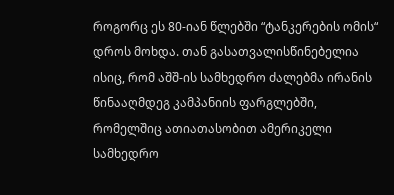როგორც ეს 80-იან წლებში “ტანკერების ომის“ დროს მოხდა. თან გასათვალისწინებელია ისიც, რომ აშშ-ის სამხედრო ძალებმა ირანის წინააღმდეგ კამპანიის ფარგლებში, რომელშიც ათიათასობით ამერიკელი სამხედრო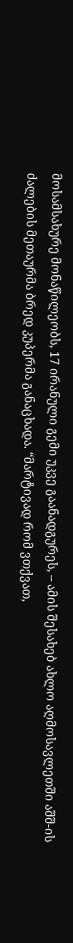მოსამსახურე მონაწილეობს, 17 ირანული გემი უკვე გაანადგურეს, – ამის შესახებ ახლო აღმოსავლეთში აშშ-ის ძალების მეთაურმა ბრედ კუპერმა განაცხადა. “მარტივად რომ ვთქვათ,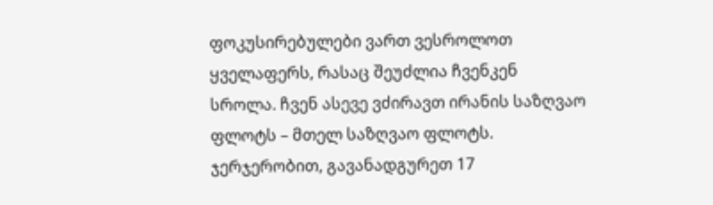ფოკუსირებულები ვართ ვესროლოთ ყველაფერს, რასაც შეუძლია ჩვენკენ სროლა. ჩვენ ასევე ვძირავთ ირანის საზღვაო ფლოტს – მთელ საზღვაო ფლოტს. ჯერჯერობით, გავანადგურეთ 17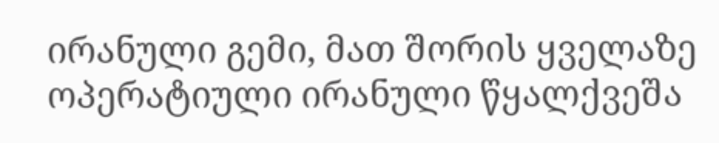ირანული გემი, მათ შორის ყველაზე ოპერატიული ირანული წყალქვეშა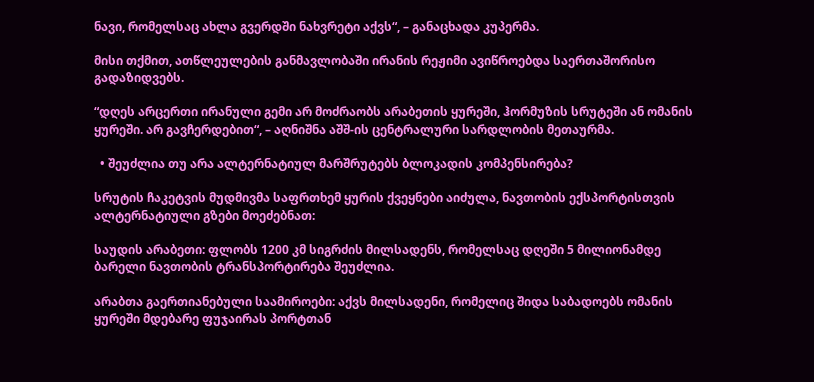ნავი, რომელსაც ახლა გვერდში ნახვრეტი აქვს“, – განაცხადა კუპერმა.

მისი თქმით, ათწლეულების განმავლობაში ირანის რეჟიმი ავიწროებდა საერთაშორისო გადაზიდვებს.

“დღეს არცერთი ირანული გემი არ მოძრაობს არაბეთის ყურეში, ჰორმუზის სრუტეში ან ომანის ყურეში. არ გავჩერდებით“, – აღნიშნა აშშ-ის ცენტრალური სარდლობის მეთაურმა.

  • შეუძლია თუ არა ალტერნატიულ მარშრუტებს ბლოკადის კომპენსირება?

სრუტის ჩაკეტვის მუდმივმა საფრთხემ ყურის ქვეყნები აიძულა, ნავთობის ექსპორტისთვის ალტერნატიული გზები მოეძებნათ:

საუდის არაბეთი: ფლობს 1200 კმ სიგრძის მილსადენს, რომელსაც დღეში 5 მილიონამდე ბარელი ნავთობის ტრანსპორტირება შეუძლია.

არაბთა გაერთიანებული საამიროები: აქვს მილსადენი, რომელიც შიდა საბადოებს ომანის ყურეში მდებარე ფუჯაირას პორტთან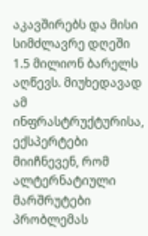აკავშირებს და მისი სიმძლავრე დღეში 1.5 მილიონ ბარელს აღწევს. მიუხედავად ამ ინფრასტრუქტურისა, ექსპერტები მიიჩნევენ, რომ ალტერნატიული მარშრუტები პრობლემას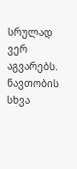სრულად ვერ აგვარებს. ნავთობის სხვა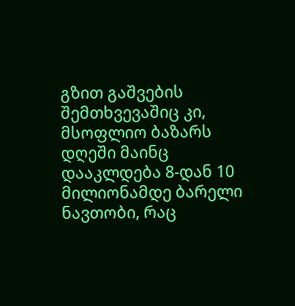გზით გაშვების შემთხვევაშიც კი, მსოფლიო ბაზარს დღეში მაინც დააკლდება 8-დან 10 მილიონამდე ბარელი ნავთობი, რაც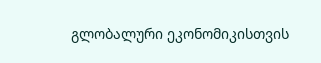გლობალური ეკონომიკისთვის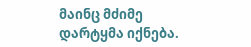მაინც მძიმე დარტყმა იქნება.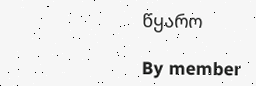წყარო

By member